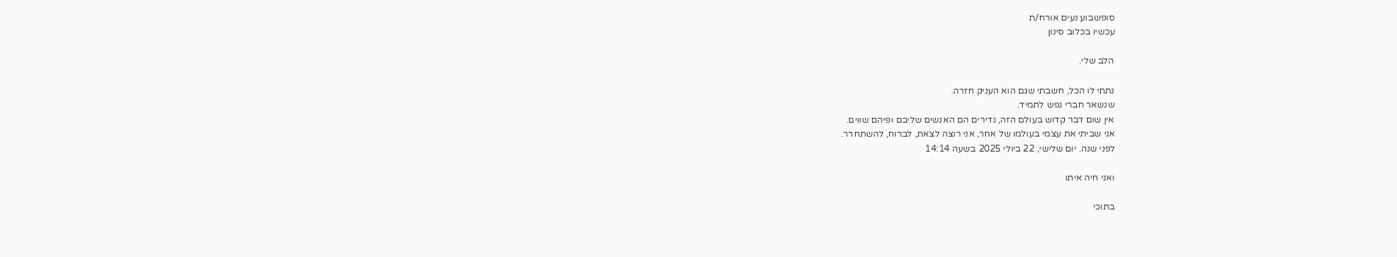סופשבוע נעים אורח/ת
עכשיו בכלוב סינון

הלב שלי.

נתתי לו הכל, חשבתי שגם הוא העניק חזרה.
שנשאר חברי נפש לתמיד.
אין שום דבר קדוש בעולם הזה, נדירים הם האנשים שליבם ופיהם שווים.
אני שביתי את עצמי בעולמו של אחר, אני רוצה לצאת, לברוח, להשתחרר.
לפני שנה. יום שלישי, 22 ביולי 2025 בשעה 14:14

ואני חיה איתו

בתוכי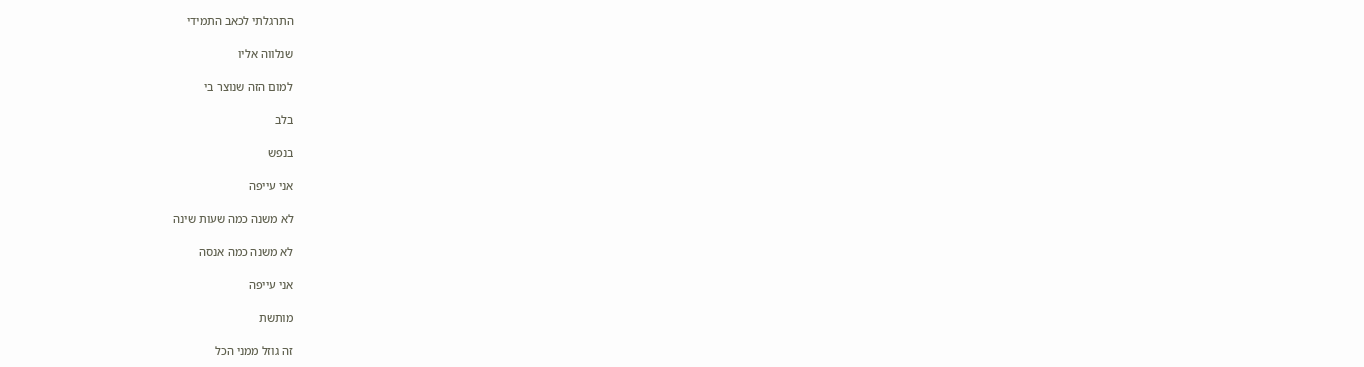התרגלתי לכאב התמידי

שנלווה אליו

למום הזה שנוצר בי

בלב

בנפש

אני עייפה

לא משנה כמה שעות שינה

לא משנה כמה אנסה

אני עייפה

מותשת

זה גוזל ממני הכל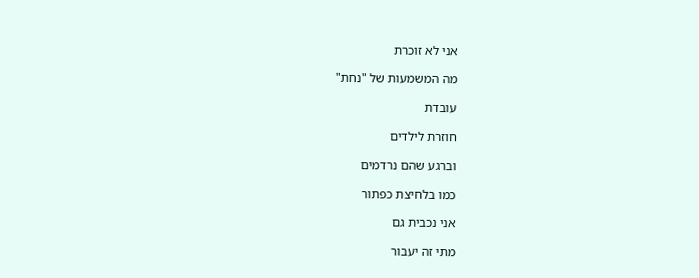אני לא זוכרת

מה המשמעות של "נחת"

עובדת

חוזרת לילדים

וברגע שהם נרדמים

כמו בלחיצת כפתור

אני נכבית גם

מתי זה יעבור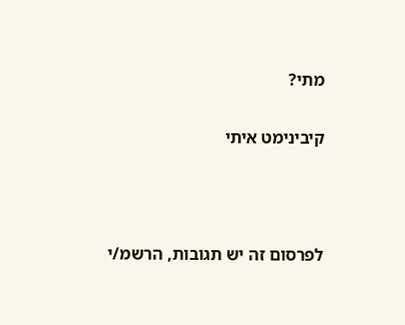מתי?

קיבינימט איתי



לפרסום זה יש תגובות, הרשמ/י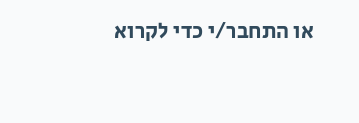או התחבר/י כדי לקרוא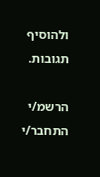ולהוסיף תגובות.

הרשמ/י התחבר/י